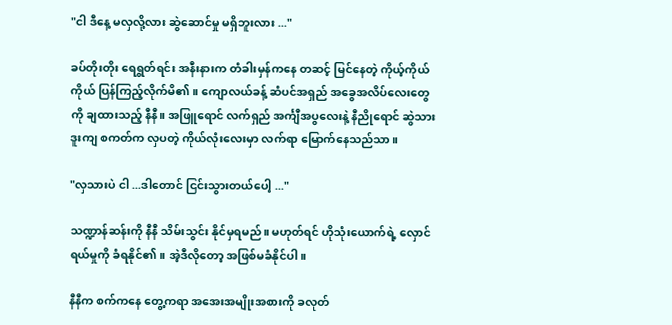"ငါ ဒီနေ့ မလှလို့လား ဆွဲဆောင်မှု မရှိဘူးလား ..."

ခပ်တိုးတိုး ရေရွတ်ရင်း အနီးနားက တံခါးမှန်ကနေ တဆင့် မြင်နေတဲ့ ကိုယ့်ကိုယ်ကိုယ် ပြန်ကြည့်လိုက်မိ၏။ ကျောလယ်ခန့် ဆံပင်အရှည် အခွေအလိပ်လေးတွေကို ချထားသည့် နီနီ။ အဖြူရောင် လက်ရှည် အင်္ကျီအပွလေးနဲ့ နီညိုရောင် ဆွဲသားဒူးကျ စကတ်က လှပတဲ့ ကိုယ်လုံးလေးမှာ လက်ရာ မြောက်နေသည်သာ။

"လှသားပဲ ငါ ...ဒါတောင် ငြင်းသွားတယ်ပေါ့ ..."

သဏ္ဍာန်ဆန်းကို နီနီ သိမ်းသွင်း နိုင်မှရမည်။ မဟုတ်ရင် ဟိုသုံးယောက်ရဲ့ လှောင်ရယ်မှုကို ခံရနိုင်၏။ အဲ့ဒီလိုတော့ အဖြစ်မခံနိုင်ပါ။

နီနီက စက်ကနေ တွေ့ကရာ အအေးအမျိုးအစားကို ခလုတ်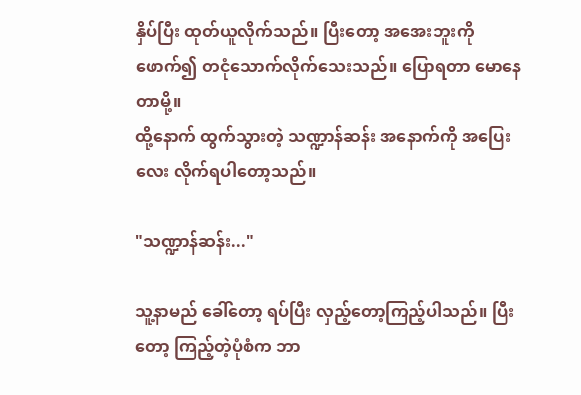နှိပ်ပြီး ထုတ်ယူလိုက်သည်။ ပြီးတော့ အအေးဘူးကို ဖောက်၍ တငုံသောက်လိုက်သေးသည်။ ပြောရတာ မောနေတာမို့။
ထို့နောက် ထွက်သွားတဲ့ သဏ္ဍာန်ဆန်း အနောက်ကို အပြေးလေး လိုက်ရပါတော့သည်။

"သဏ္ဍာန်ဆန်း..."

သူ့နာမည် ခေါ်‌တော့ ရပ်ပြီး လှည့်တော့ကြည့်ပါသည်။ ပြီးတော့ ကြည့်တဲ့ပုံစံက ဘာ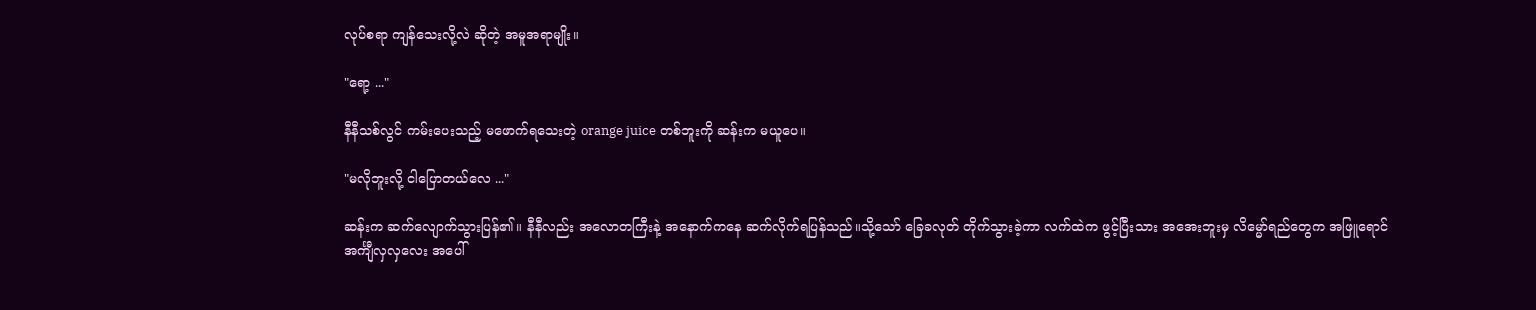လုပ်စရာ ကျန်သေးလို့လဲ ဆိုတဲ့ အမူအရာမျိုး။

"ရော့ ..."

နီနီသစ်လွင် ကမ်းပေးသည့် မဖောက်ရသေးတဲ့ orange juice တစ်ဘူးကို ဆန်းက မယူပေ။

"မလိုဘူးလို့ ငါပြောတယ်လေ ..."

ဆန်းက ဆက်လျောက်သွားပြန်၏။ နီနီလည်း အလောတကြီးနဲ့ အနောက်ကနေ ဆက်လိုက်ရပြန်သည်။သို့သော် ခြေခလုတ် တိုက်သွားခဲ့ကာ လက်ထဲက ဖွင့်ပြီးသား အအေးဘူးမှ လိမ္မော်ရည်တွေက အဖြူရောင် အင်္ကျီလှလှလေး အပေါ်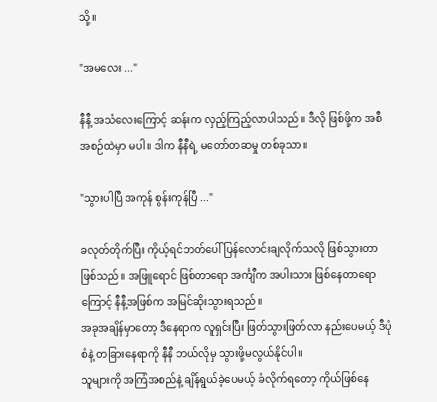သို့။

"အမလေး ..."

နီနီ့ အသံလေးကြောင့် ဆန်းက လှည့်ကြည့်လာပါသည်။ ဒီလို ဖြစ်ဖို့က အစီအစဉ်ထဲမှာ မပါ။ ဒါက နီနီရဲ့ မတော်တဆမှု တစ်ခုသာ။

"သွားပါပြီ အကုန် စွန်းကုန်ပြီ ..."

ခလုတ်တိုက်ပြီး ကိုယ့်ရင်ဘတ်ပေါ် ပြန်လောင်းချလိုက်သလို ဖြစ်သွားတာ ဖြစ်သည်။ အဖြူရောင် ဖြစ်တာရော အင်္ကျီက အပါးသား ဖြစ်နေတာရောကြောင့် နီနီ့အဖြစ်က အမြင်ဆိုးသွားရသည်။
အခုအချိန်မှာတော့ ဒီနေရာက လူရှင်းပြီး ဖြတ်သွားဖြတ်လာ နည်းပေမယ့် ဒီပုံစံနဲ့ တခြားနေရာကို နီနီ ဘယ်လိုမှ သွားဖို့မလွယ်နိုင်ပါ။
သူများကို အကြံအစည်နဲ့ ချိန်ရွယ်ခဲ့ပေမယ့် ခံလိုက်ရတော့ ကိုယ်ဖြစ်နေ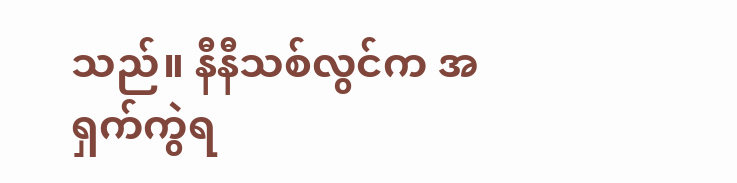သည်။ နီနီသစ်လွင်က အရှက်ကွဲရ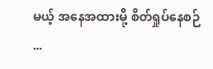မယ့် အနေအထားမို့ စိတ်ရှုပ်နေစဉ် ...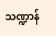သဏ္ဍာန်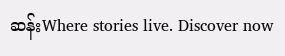ဆန်းWhere stories live. Discover now